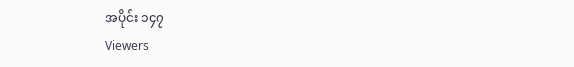အပိုင်း ၁၄၇
Viewers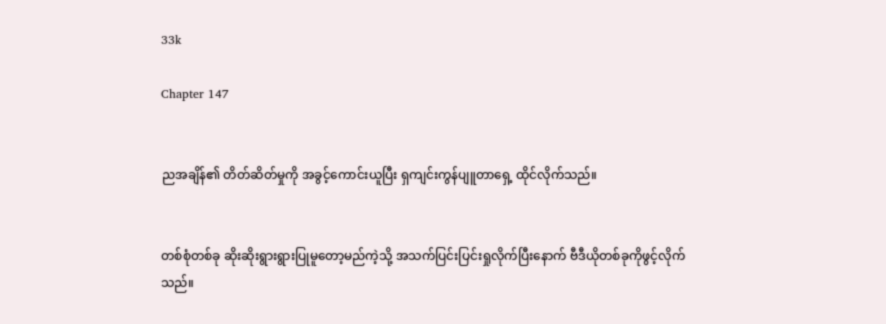33k

Chapter 147


ညအချိန်၏ တိတ်ဆိတ်မှုကို အခွင့်ကောင်းယူပြီး ရှကျင်းကွန်ပျူတာရှေ့ ထိုင်လိုက်သည်။


တစ်စုံတစ်ခု ဆိုးဆိုးရွားရွားပြုမူတော့မည်ကဲ့သို့ အသက်ပြင်းပြင်းရှုလိုက်ပြီးနောက် ဗီဒီယိုတစ်ခုကိုဖွင့်လိုက်သည်။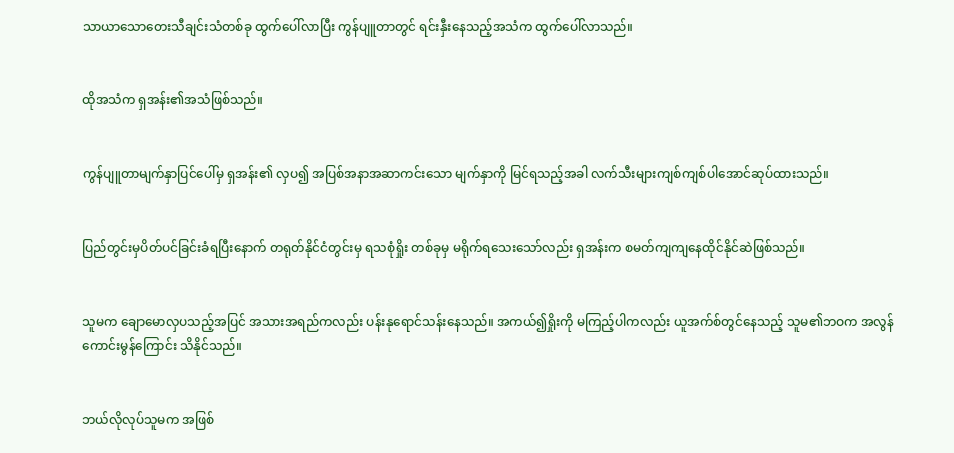သာယာသောတေးသီချင်းသံတစ်ခု ထွက်ပေါ်လာပြီး ကွန်ပျူတာ‌တွင် ရင်းနှီးနေသည့်အသံက ထွက်ပေါ်လာသည်။


ထိုအသံက ရှအန်း၏အသံဖြစ်သည်။


ကွန်ပျူတာမျက်နှာပြင်ပေါ်မှ ရှအန်း၏ လှပ၍ အပြစ်အနာအဆာ‌ကင်းသော မျက်နှာကို မြင်ရသည့်အခါ လက်သီးများကျစ်ကျစ်ပါအောင်ဆုပ်ထားသည်။


ပြည်တွင်းမှပိတ်ပင်ခြင်းခံရပြီးနောက် တရုတ်နိုင်ငံတွင်းမှ ရသစုံရှိုး တစ်ခုမှ မရိုက်ရသေးသော်လည်း ရှအန်းက စမတ်ကျကျနေထိုင်နိုင်ဆဲဖြစ်သည်။


သူမက ချောမောလှပသည့်အပြင် အသားအရည်ကလည်း ပန်းနုရောင်သန်းနေသည်။ အကယ်၍ရှိုးကို မကြည့်ပါကလည်း ယူအက်စ်တွင်နေသည့် သူမ၏ဘဝက အလွန်ကောင်းမွန်ကြောင်း သိနိုင်သည်။


ဘယ်လိုလုပ်သူမက အဖြစ်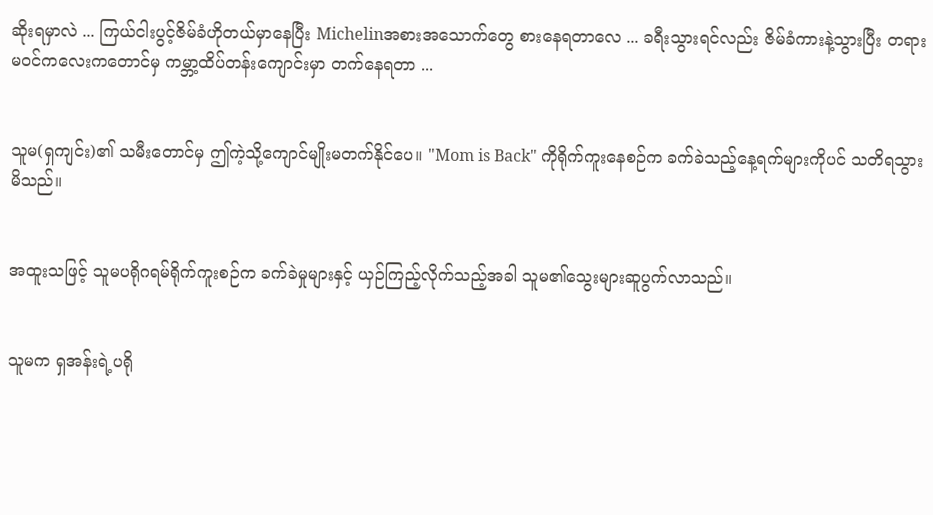ဆိုးရမှာလဲ ... ကြယ်ငါးပွင့်ဇိမ်ခံဟိုတယ်မှာနေပြီး Michelinအစား‌အသောက်တွေ စားနေရတာလေ ... ခရီးသွားရင်လည်း ဇိမ်ခံကားနဲ့သွားပြီး တရားမဝင်ကလေးကတောင်မှ ကမ္ဘာ့ထိပ်တန်းကျောင်းမှာ တက်နေရတာ ...


သူမ(ရှကျင်း)၏ သမီးတောင်မှ ဤကဲ့သို့ကျောင်မျိုးမတက်နိုင်ပေ။ "Mom is Back" ကိုရိုက်ကူးနေစဉ်က ခက်ခဲသည့်နေ့ရက်များကိုပင် သတိရသွားမိသည်။


အထူးသဖြင့် သူမပရိုဂရမ်ရိုက်ကူးစဉ်က ခက်ခဲမှုများနှင့် ယှဉ်ကြည့်လိုက်သည့်အခါ သူမ၏သွေးများဆူပွက်လာသည်။


သူမက ရှအန်းရဲ့ပရို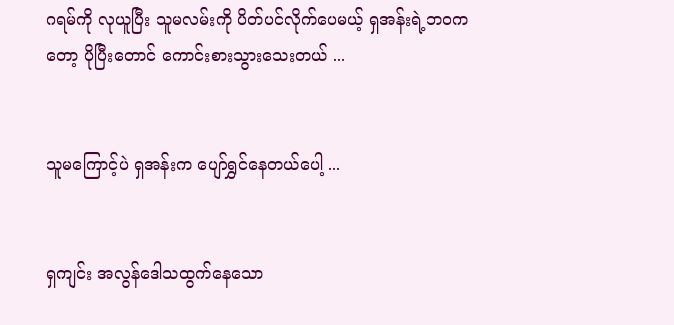ဂရမ်ကို လုယူပြီး သူမလမ်းကို ပိတ်ပင်လိုက်ပေမယ့် ရှအန်းရဲ့ဘဝကတော့ ပိုပြီးတောင် ကောင်းစားသွားသေးတယ် ...


သူမကြောင့်ပဲ ရှအန်းက ပျော်ရွှင်နေတယ်ပေါ့ ...


ရှကျင်း အလွန်ဒေါသထွက်နေသော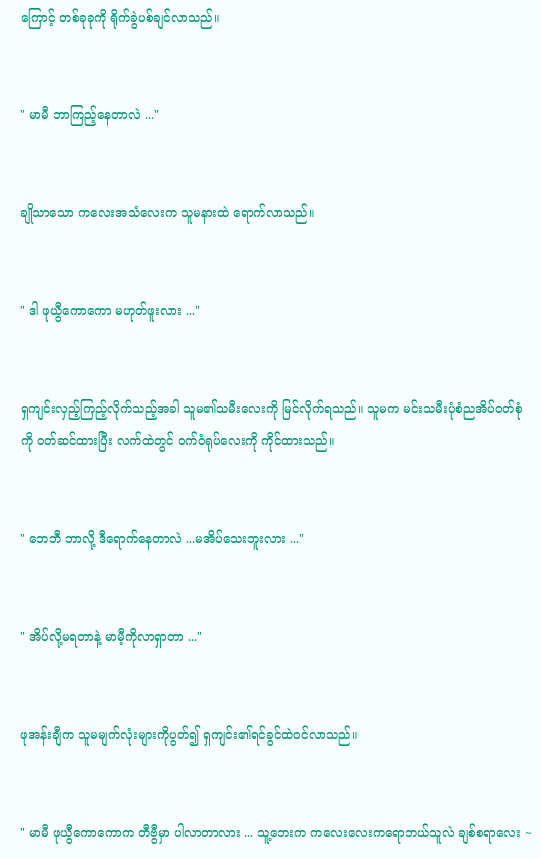ကြောင့် တစ်ခုခုကို ရိုက်ခွဲပစ်ချင်လာသည်။


" မာမီ ဘာကြည့်နေတာလဲ ..."


ချိုသာသော ကလေးအသံလေးက သူမနားထဲ ရောက်လာသည်။


" ဒါ ဖုယွီကောကော မဟုတ်ဖူးလား ..."


ရှကျင်းလှည့်ကြည့်လိုက်သည့်အခါ သူမ၏သမီးလေးကို မြင်လိုက်ရသည်။ သူမက မင်းသမီးပုံစံညအိပ်ဝတ်စုံကို ဝတ်ဆင်ထားပြီး လက်ထဲတွင် ဝက်ဝံရုပ်လေးကို ကိုင်ထားသည်။


" ဘေဘီ ဘာလို့ ဒီရောက်နေတာလဲ ...မအိပ်သေးဘူးလား ..."


" အိပ်လို့မရတာနဲ့ မာမီ့ကိုလာရှာတာ ..."


ဖုအန်းချီက သူမမျက်လုံးများကိုပွတ်၍ ရှကျင်း၏ရင်ခွင်ထဲဝင်လာသည်။


" မာမီ ဖုယွီကောကောက တီဗွီမှာ ပါလာတာလား ... သူ့ဘေးက ကလေးလေးကရောဘယ်သူလဲ ချစ်စရာလေး ~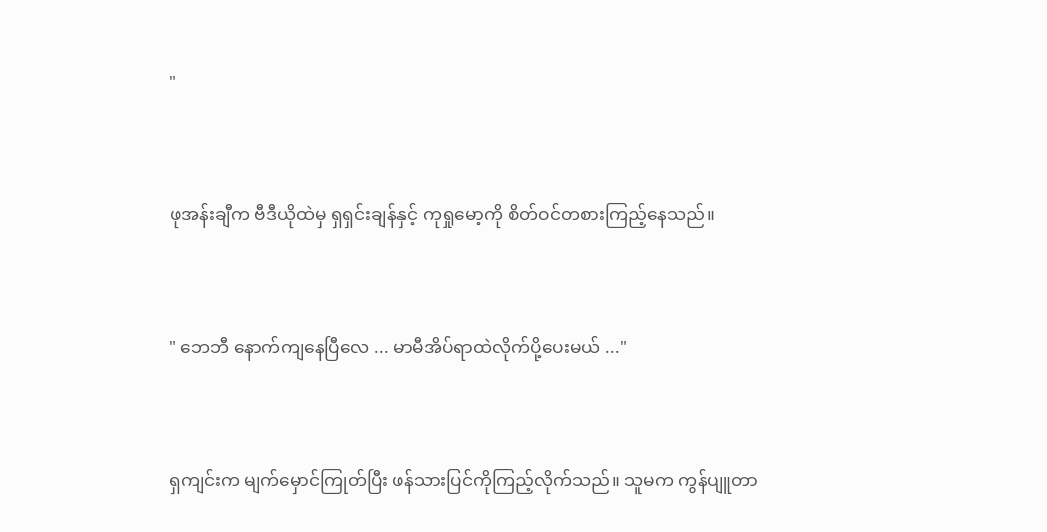"


ဖုအန်းချီက ဗီဒီယိုထဲမှ ရှရှင်းချန်နှင့် ကုရှုမော့ကို စိတ်ဝင်တစားကြည့်နေသည်။


" ဘေဘီ နောက်ကျနေပြီလေ ... မာမီအိပ်ရာထဲလိုက်ပို့ပေးမယ် ..."


ရှကျင်းက မျက်မှောင်ကြုတ်ပြီး ဖန်သားပြင်ကိုကြည့်လိုက်သည်။ သူမက ကွန်ပျူတာ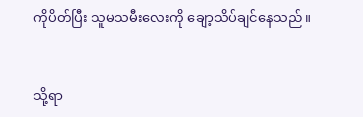ကိုပိတ်ပြီး သူမသမီးလေးကို ချော့သိပ်ချင်နေသည်။


သို့ရာ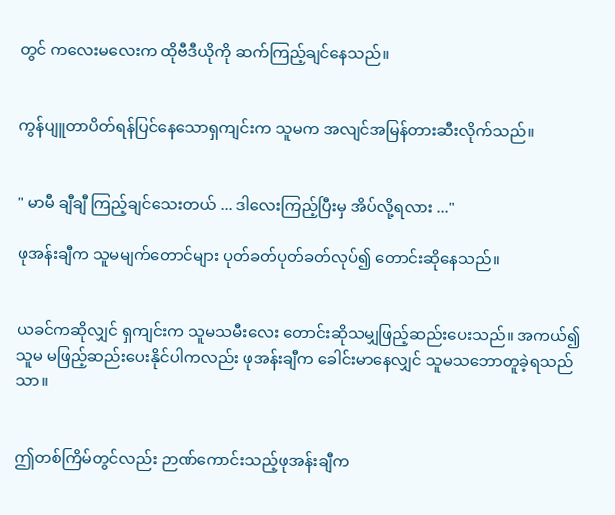တွင် ကလေးမလေးက ထိုဗီဒီယိုကို ဆက်ကြည့်ချင်နေသည်။


ကွန်ပျူတာပိတ်ရန်ပြင်နေသောရှကျင်းက သူမက အလျင်အမြန်တားဆီးလိုက်သည်။


" မာမီ ချီချီ ကြည့်ချင်သေးတယ် ... ဒါလေးကြည့်ပြီးမှ အိပ်လို့ရလား ..."

ဖုအန်းချီက သူမမျက်တောင်များ ပုတ်ခတ်ပုတ်ခတ်လုပ်၍ တောင်းဆိုနေသည်။


ယခင်ကဆိုလျှင် ရှကျင်းက သူမသမီးလေး‌ တောင်းဆိုသမျှဖြည့်ဆည်းပေးသည်။ အကယ်၍ သူမ မဖြည့်ဆည်းပေးနိုင်ပါကလည်း ဖုအန်းချီက ခေါင်း‌မာနေလျှင် သူမသဘောတူခဲ့ရသည်သာ။


ဤတစ်ကြိမ်တွင်လည်း ဉာဏ်ကောင်းသည့်ဖုအန်းချီက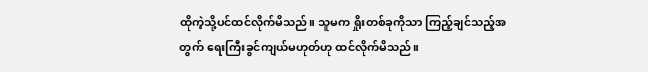ထိုကဲ့သို့ပင်ထင်လိုက်မိသည်။ သူမက ရှိုးတစ်ခုကိုသာ ကြည့်ချင်သည့်အတွက် ရေးကြီးခွင်ကျယ်မဟုတ်ဟု ထင်လိုက်မိသည်။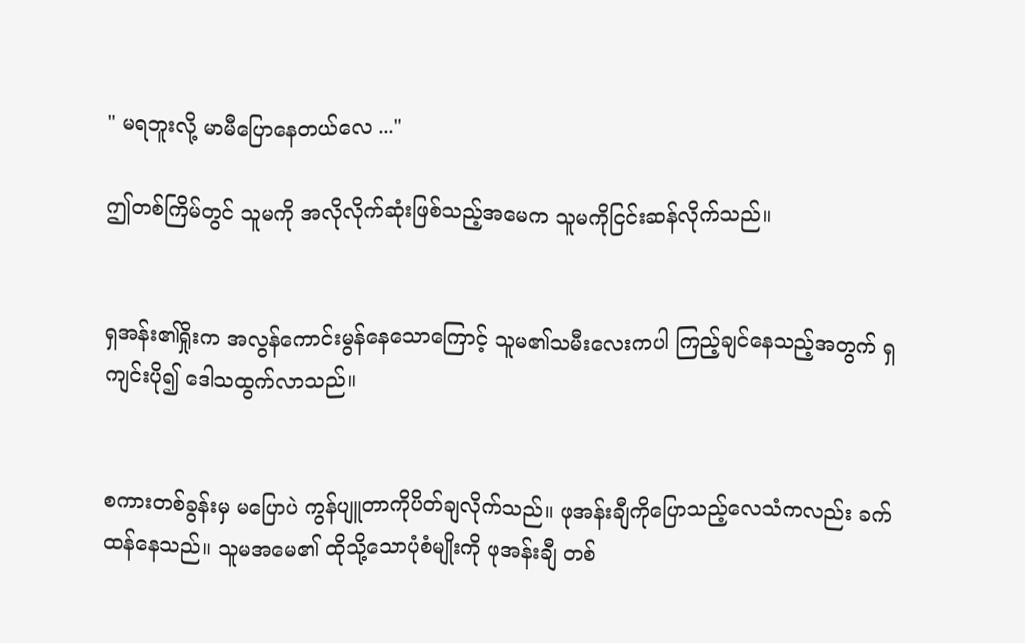" မရဘူးလို့ မာမီပြောနေတယ်လေ ..."

ဤတစ်ကြိမ်တွင် သူမကို အလိုလိုက်ဆုံးဖြစ်သည့်အမေက သူမကိုငြင်းဆန်လိုက်သည်။


ရှအန်း၏ရှိုးက အလွန်ကောင်းမွန်နေသောကြောင့် သူမ၏သမီးလေးကပါ ကြည့်ချင်နေသည့်အတွက် ရှကျင်းပို၍ ဒေါသထွက်လာသည်။


စကားတစ်ခွန်းမှ မပြောပဲ ကွန်ပျူတာကိုပိတ်ချလိုက်သည်။ ဖုအန်းချီကိုပြောသည့်လေသံကလည်း ခက်ထန်နေသည်။ သူမအမေ၏ ထိုသို့သောပုံစံမျိုးကို ဖုအန်းချီ တစ်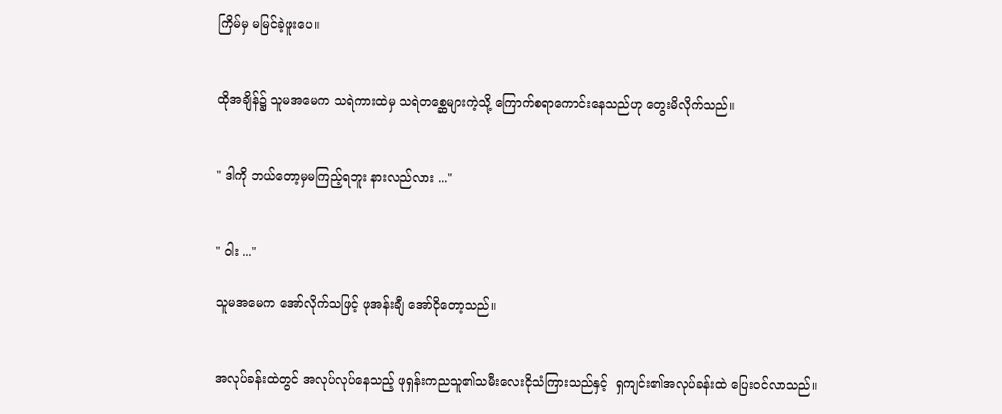ကြိမ်မှ မမြင်ခဲ့ဖူးပေ။


ထိုအချိန်၌ သူမအမေက သရဲကားထဲမှ သရဲတစ္ဆေများကဲ့သို့ ကြောက်စရာကောင်းနေသည်ဟု တွေးမိလိုက်သည်။


" ဒါကို ဘယ်တော့မှမကြည့်ရဘူး နားလည်လား ..."


" ဝါး ..."

သူမအမေက အော်လိုက်သဖြင့် ဖုအန်းချီ အော်ငိုတော့သည်။


အလုပ်ခန်းထဲတွင် အလုပ်လုပ်နေသည့် ဖုရှန်းကညသူ၏သမီးလေးငိုသံကြားသည်နှင့်  ရှကျင်း၏အလုပ်ခန်းထဲ ပြေးဝင်လာသည်။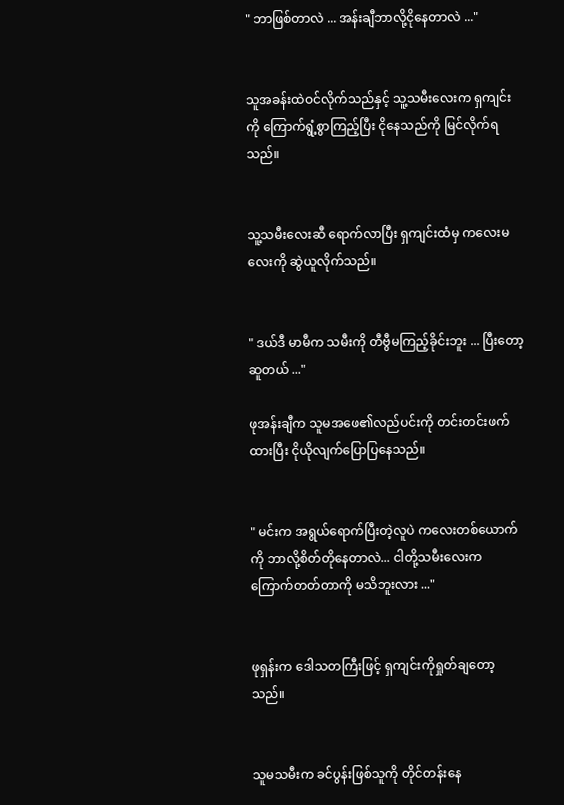" ဘာဖြစ်တာလဲ ... အန်းချီဘာလို့ငိုနေတာလဲ ..."


သူအခန်းထဲဝင်လိုက်သည်နှင့် သူ့သမီးလေးက ရှကျင်းကို ကြောက်ရွံ့စွာကြည့်ပြီး ငိုနေသည်ကို မြင်လိုက်ရသည်။


သူ့သမီးလေးဆီ ရောက်လာပြီး ရှကျင်းထံမှ ကလေးမလေးကို ဆွဲယူလိုက်သည်။


" ဒယ်ဒီ မာမီက သမီးကို တီဗွီမကြည့်ခိုင်းဘူး ... ပြီးတော့ ဆူတယ် ..."

ဖုအန်းချီက သူမအဖေ၏လည်ပင်းကို တင်းတင်းဖက်ထားပြီး ငိုယိုလျက်ပြောပြနေသည်။


" မင်းက အရွယ်ရောက်ပြီးတဲ့လူပဲ ကလေးတစ်ယောက်ကို ဘာလို့စိတ်တိုနေတာလဲ... ငါတို့သမီးလေးက ကြောက်တတ်တာကို မသိဘူးလား ..."


ဖုရှန်းက ဒေါသတကြီးဖြင့် ရှကျင်းကိုရှုတ်ချတော့သည်။


သူမသမီးက ခင်ပွန်းဖြစ်သူကို တိုင်တန်းနေ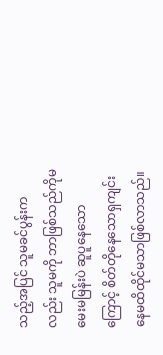သည့်အပြင် သူမခင်ပွန်းကလည်း သူမကို ဘာဖြစ်သည်ကိုမမေးမမြန်းပဲ ဆူပူနေသောကြောင့် စိတ်တိုနေသောရှကျင်း နေမထိထိုင်မသာဖြစ်လာသည်။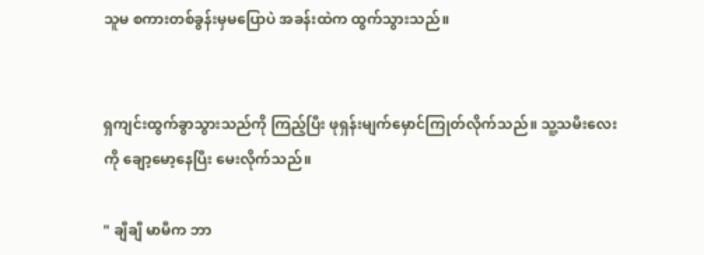သူမ စကားတစ်ခွန်းမှမပြောပဲ အခန်းထဲက ထွက်သွားသည်။


ရှကျင်းထွက်ခွာသွားသည်ကို ကြည့်ပြီး ဖုရှန်းမျက်မှောင်ကြုတ်လိုက်သည်။ သူ့သမီးလေးကို ချော့မော့နေပြီး မေးလိုက်သည်။

" ချီချီ မာမီက ဘာ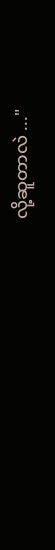လို့ဆူတာလဲ ..."